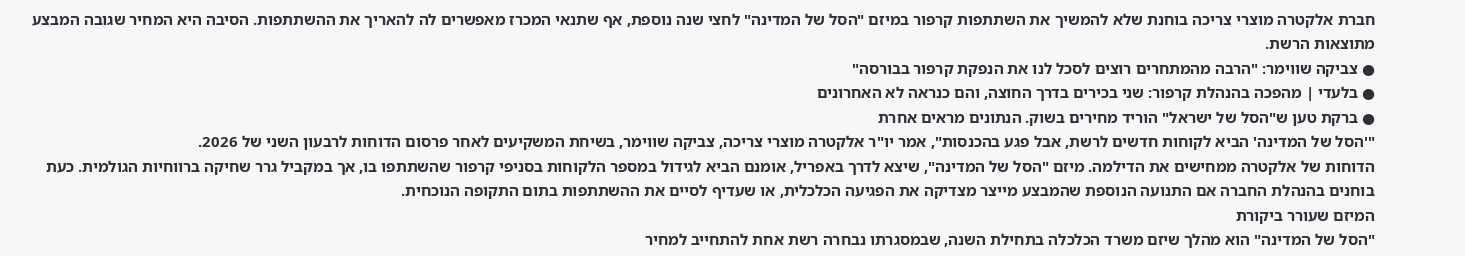חברת אלקטרה מוצרי צריכה בוחנת שלא להמשיך את השתתפות קרפור במיזם "הסל של המדינה" לחצי שנה נוספת, אף שתנאי המכרז מאפשרים לה להאריך את ההשתתפות. הסיבה היא המחיר שגובה המבצע מתוצאות הרשת.
● צביקה שווימר: "הרבה מהמתחרים רוצים לסכל לנו את הנפקת קרפור בבורסה"
● בלעדי | מהפכה בהנהלת קרפור: שני בכירים בדרך החוצה, והם כנראה לא האחרונים
● ברקת טען ש"הסל של ישראל" הוריד מחירים בשוק. הנתונים מראים אחרת
"'הסל של המדינה' הביא לקוחות חדשים לרשת, אבל פגע בהכנסות", אמר יו"ר אלקטרה מוצרי צריכה, צביקה שווימר, בשיחת המשקיעים לאחר פרסום הדוחות לרבעון השני של 2026.
הדוחות של אלקטרה ממחישים את הדילמה. מיזם "הסל של המדינה", שיצא לדרך באפריל, אומנם הביא לגידול במספר הלקוחות בסניפי קרפור שהשתתפו בו, אך במקביל גרר שחיקה ברווחיות הגולמית. כעת בוחנים בהנהלת החברה אם התנועה הנוספת שהמבצע מייצר מצדיקה את הפגיעה הכלכלית, או שעדיף לסיים את ההשתתפות בתום התקופה הנוכחית.
המיזם שעורר ביקורת
"הסל של המדינה" הוא מהלך שיזם משרד הכלכלה בתחילת השנה, שבמסגרתו נבחרה רשת אחת להתחייב למחיר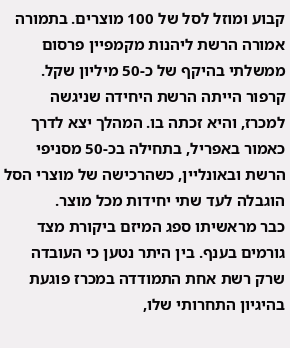קבוע ומוזל לסל של 100 מוצרים. בתמורה אמורה הרשת ליהנות מקמפיין פרסום ממשלתי בהיקף של כ-50 מיליון שקל.
קרפור הייתה הרשת היחידה שניגשה למכרז, והיא זכתה בו. המהלך יצא לדרך כאמור באפריל, בתחילה בכ-50 מסניפי הרשת ובאונליין, כשהרכישה של מוצרי הסל הוגבלה לעד שתי יחידות מכל מוצר.
כבר מראשיתו ספג המיזם ביקורת מצד גורמים בענף. בין היתר נטען כי העובדה שרק רשת אחת התמודדה במכרז פוגעת בהיגיון התחרותי שלו,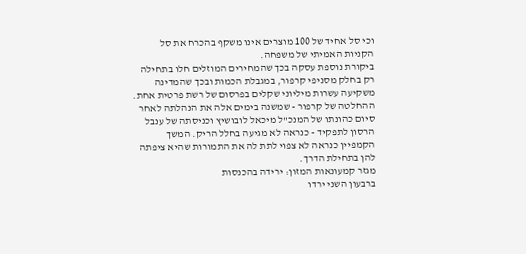וכי סל אחיד של 100 מוצרים אינו משקף בהכרח את סל הקניות האמיתי של משפחה.
ביקורת נוספת עסקה בכך שהמחירים המוזלים חלו בתחילה רק בחלק מסניפי קרפור, במגבלת הכמות ובכך שהמדינה משקיעה עשרות מיליוני שקלים בפרסום של רשת פרטית אחת.
ההחלטה של קרפור - שמשנה בימים אלה את הנהלתה לאחר סיום כהונתו של המנכ"ל מיכאל לובושיץ וכניסתה של ענבל הרסון לתפקיד - כנראה לא מגיעה בחלל הריק. המשך הקמפיין כנראה לא צפוי לתת לה את התמורות שהיא ציפתה להן בתחילת הדרך.
מגזר קמעונאות המזון: ירידה בהכנסות
ברבעון השני ירדו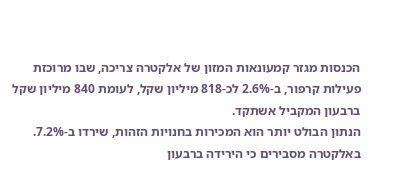הכנסות מגזר קמעונאות המזון של אלקטרה צריכה, שבו מרוכזת פעילות קרפור, ב-2.6% לכ-818 מיליון שקל, לעומת 840 מיליון שקל ברבעון המקביל אשתקד.
הנתון הבולט יותר הוא המכירות בחנויות הזהות, שירדו ב-7.2%. באלקטרה מסבירים כי הירידה ברבעון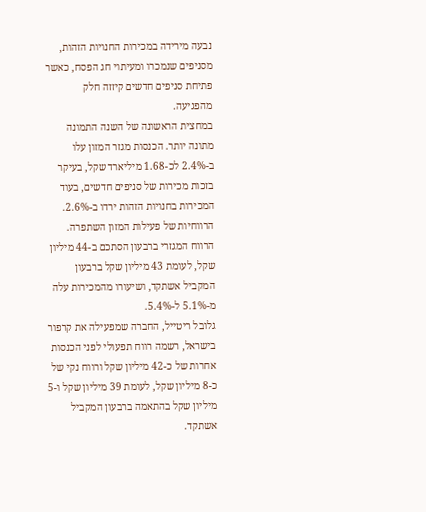נבעה מירידה במכירות החנויות הזהות, מסניפים שנמכרו ומעיתוי חג הפסח, כאשר פתיחת סניפים חדשים קיזזה חלק מהפגיעה.
במחצית הראשונה של השנה התמונה מתונה יותר. הכנסות מגזר המזון עלו ב-2.4% לכ-1.68 מיליארד שקל, בעיקר בזכות מכירות של סניפים חדשים, בעוד המכירות בחנויות הזהות ירדו ב-2.6%.
הרווחיות של פעילות המזון השתפרה. הרווח המגזרי ברבעון הסתכם ב-44 מיליון שקל, לעומת 43 מיליון שקל ברבעון המקביל אשתקד, ושיעורו מהמכירות עלה מ-5.1% ל-5.4%.
גלובל ריטייל, החברה שמפעילה את קרפור בישראל, רשמה רווח תפעולי לפני הכנסות אחרות של כ-42 מיליון שקל ורווח נקי של כ-8 מיליון שקל, לעומת 39 מיליון שקל ו-5 מיליון שקל בהתאמה ברבעון המקביל אשתקד.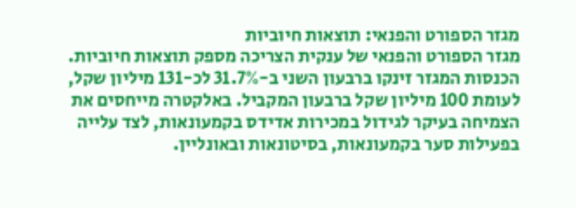מגזר הספורט והפנאי: תוצאות חיוביות
מגזר הספורט והפנאי של ענקית הצריכה מספק תוצאות חיוביות. הכנסות המגזר זינקו ברבעון השני ב-31.7% לכ-131 מיליון שקל, לעומת 100 מיליון שקל ברבעון המקביל. באלקטרה מייחסים את הצמיחה בעיקר לגידול במכירות אדידס בקמעונאות, לצד עלייה בפעילות סער בקמעונאות, בסיטונאות ובאונליין.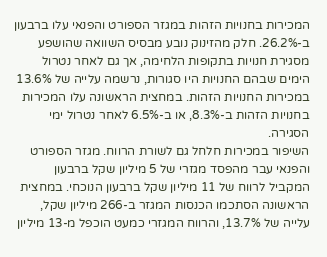המכירות בחנויות הזהות במגזר הספורט והפנאי עלו ברבעון ב-26.2%. חלק מהזינוק נובע מבסיס השוואה שהושפע מסגירת חנויות בתקופות הלחימה, אך גם לאחר נטרול הימים שבהם החנויות היו סגורות, נרשמה עלייה של 13.6% במכירות החנויות הזהות. במחצית הראשונה עלו המכירות בחנויות הזהות ב-8.3%, או ב-6.5% לאחר נטרול ימי הסגירה.
השיפור במכירות חלחל גם לשורת הרווח. מגזר הספורט והפנאי עבר מהפסד מגזרי של 5 מיליון שקל ברבעון המקביל לרווח של 11 מיליון שקל ברבעון הנוכחי. במחצית הראשונה הסתכמו הכנסות המגזר ב-266 מיליון שקל, עלייה של 13.7%, והרווח המגזרי כמעט הוכפל מ-13 מיליון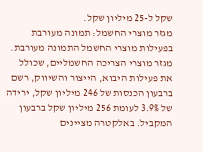שקל ל-25 מיליון שקל.
מגזר מוצרי החשמל: תמונה מעורבת
בפעילות מוצרי החשמל התמונה מעורבת. מגזר מוצרי הצריכה החשמליים, שכולל את פעילות היבוא, הייצור והשיווק, רשם ברבעון הכנסות של 246 מיליון שקל, ירידה של 3.9% לעומת 256 מיליון שקל ברבעון המקביל. באלקטרה מציינים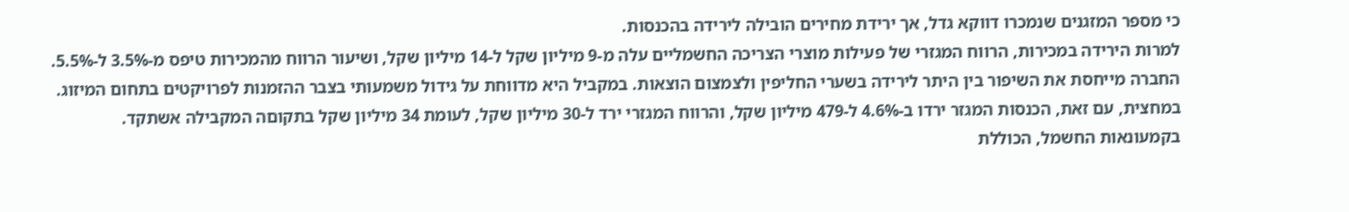כי מספר המזגנים שנמכרו דווקא גדל, אך ירידת מחירים הובילה לירידה בהכנסות.
למרות הירידה במכירות, הרווח המגזרי של פעילות מוצרי הצריכה החשמליים עלה מ-9 מיליון שקל ל-14 מיליון שקל, ושיעור הרווח מהמכירות טיפס מ-3.5% ל-5.5%. החברה מייחסת את השיפור בין היתר לירידה בשערי החליפין ולצמצום הוצאות. במקביל היא מדווחת על גידול משמעותי בצבר ההזמנות לפרויקטים בתחום המיזוג. במחצית, עם זאת, הכנסות המגזר ירדו ב-4.6% ל-479 מיליון שקל, והרווח המגזרי ירד ל-30 מיליון שקל, לעומת 34 מיליון שקל בתקוםה המקבילה אשתקד.
בקמעונאות החשמל, הכוללת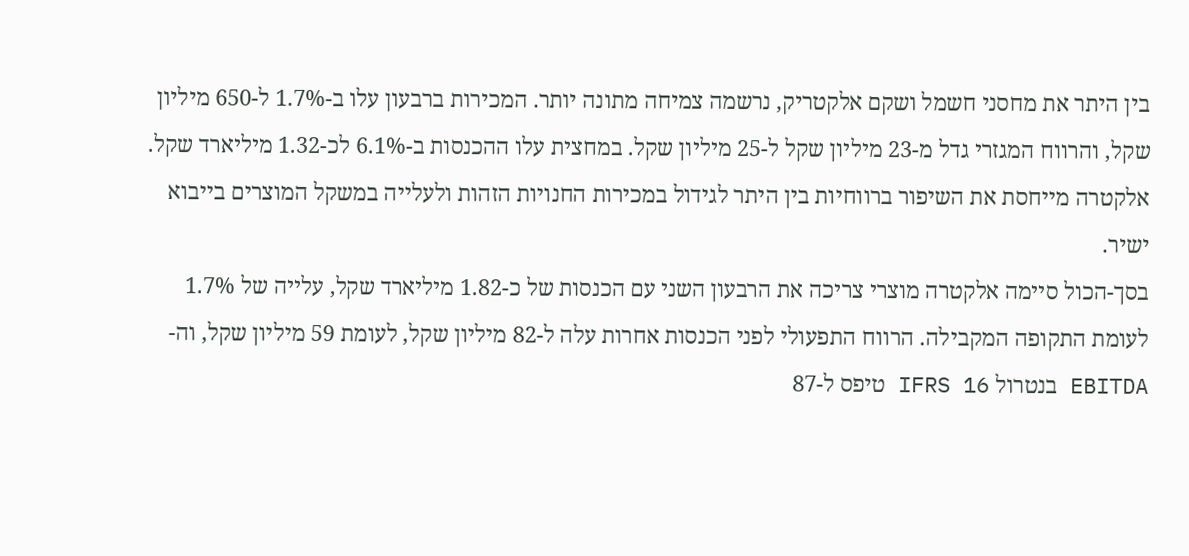בין היתר את מחסני חשמל ושקם אלקטריק, נרשמה צמיחה מתונה יותר. המכירות ברבעון עלו ב-1.7% ל-650 מיליון שקל, והרווח המגזרי גדל מ-23 מיליון שקל ל-25 מיליון שקל. במחצית עלו ההכנסות ב-6.1% לכ-1.32 מיליארד שקל. אלקטרה מייחסת את השיפור ברווחיות בין היתר לגידול במכירות החנויות הזהות ולעלייה במשקל המוצרים בייבוא ישיר.
בסך-הכול סיימה אלקטרה מוצרי צריכה את הרבעון השני עם הכנסות של כ-1.82 מיליארד שקל, עלייה של 1.7% לעומת התקופה המקבילה. הרווח התפעולי לפני הכנסות אחרות עלה ל-82 מיליון שקל, לעומת 59 מיליון שקל, וה-EBITDA בנטרול IFRS 16 טיפס ל-87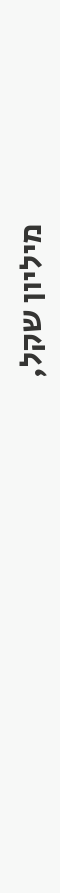מיליון שקל,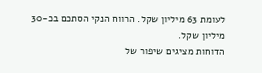לעומת 63 מיליון שקל. הרווח הנקי הסתכם בכ-30 מיליון שקל.
הדוחות מציגים שיפור של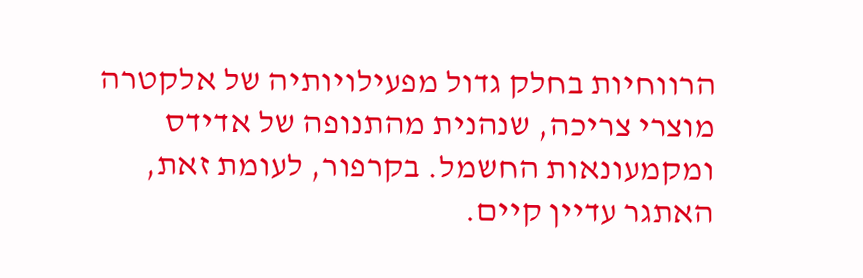הרווחיות בחלק גדול מפעילויותיה של אלקטרה מוצרי צריכה, שנהנית מהתנופה של אדידס ומקמעונאות החשמל. בקרפור, לעומת זאת, האתגר עדיין קיים.